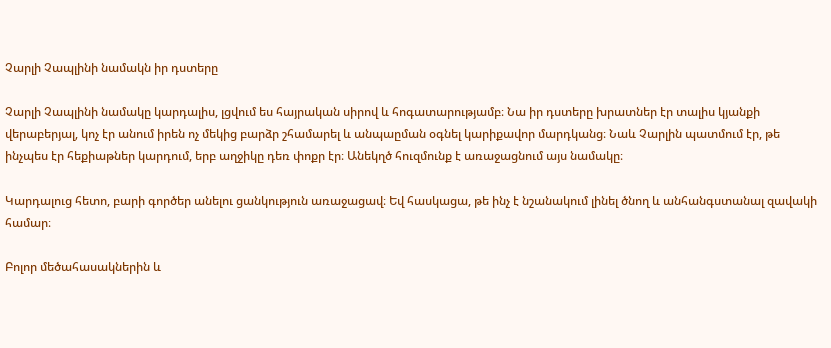Չարլի Չապլինի նամակն իր դստերը

Չարլի Չապլինի նամակը կարդալիս, լցվում ես հայրական սիրով և հոգատարությամբ։ Նա իր դստերը խրատներ էր տալիս կյանքի վերաբերյալ, կոչ էր անում իրեն ոչ մեկից բարձր շհամարել և անպաըման օգնել կարիքավոր մարդկանց։ Նաև Չարլին պատմում էր, թե ինչպես էր հեքիաթներ կարդում, երբ աղջիկը դեռ փոքր էր։ Անեկղծ հուզմունք է առաջացնում այս նամակը։

Կարդալուց հետո, բարի գործեր անելու ցանկություն առաջացավ։ Եվ հասկացա, թե ինչ է նշանակում լինել ծնող և անհանգստանալ զավակի համար։

Բոլոր մեծահասակներին և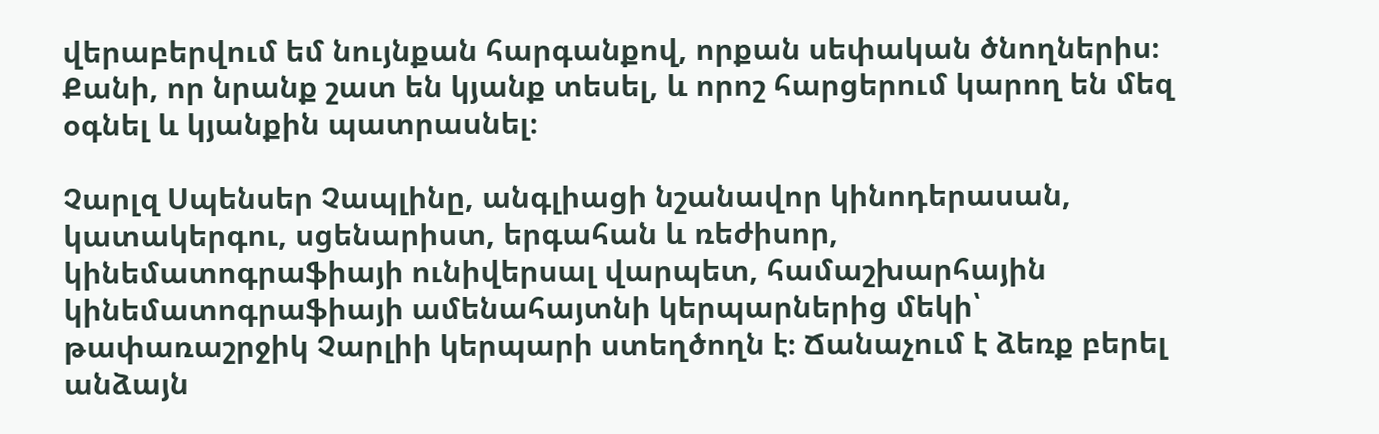վերաբերվում եմ նույնքան հարգանքով, որքան սեփական ծնողներիս։ Քանի, որ նրանք շատ են կյանք տեսել, և որոշ հարցերում կարող են մեզ օգնել և կյանքին պատրասնել։

Չարլզ Սպենսեր Չապլինը, անգլիացի նշանավոր կինոդերասան, կատակերգու, սցենարիստ, երգահան և ռեժիսոր, կինեմատոգրաֆիայի ունիվերսալ վարպետ, համաշխարհային կինեմատոգրաֆիայի ամենահայտնի կերպարներից մեկի՝ թափառաշրջիկ Չարլիի կերպարի ստեղծողն է։ Ճանաչում է ձեռք բերել անձայն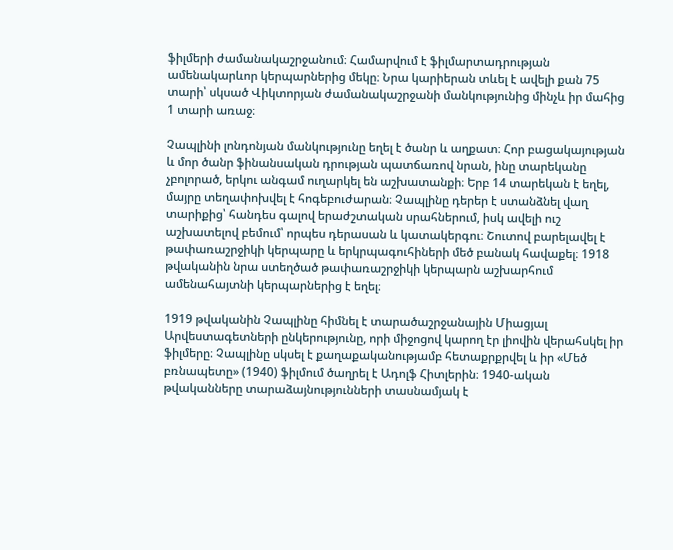ֆիլմերի ժամանակաշրջանում։ Համարվում է ֆիլմարտադրության ամենակարևոր կերպարներից մեկը։ Նրա կարիերան տևել է ավելի քան 75 տարի՝ սկսած Վիկտորյան ժամանակաշրջանի մանկությունից մինչև իր մահից 1 տարի առաջ։

Չապլինի լոնդոնյան մանկությունը եղել է ծանր և աղքատ։ Հոր բացակայության և մոր ծանր ֆինանսական դրության պատճառով նրան, ինը տարեկանը չբոլորած, երկու անգամ ուղարկել են աշխատանքի։ Երբ 14 տարեկան է եղել, մայրը տեղափոխվել է հոգեբուժարան։ Չապլինը դերեր է ստանձնել վաղ տարիքից՝ հանդես գալով երաժշտական սրահներում, իսկ ավելի ուշ աշխատելով բեմում՝ որպես դերասան և կատակերգու։ Շուտով բարելավել է թափառաշրջիկի կերպարը և երկրպագուհիների մեծ բանակ հավաքել։ 1918 թվականին նրա ստեղծած թափառաշրջիկի կերպարն աշխարհում ամենահայտնի կերպարներից է եղել։

1919 թվականին Չապլինը հիմնել է տարածաշրջանային Միացյալ Արվեստագետների ընկերությունը, որի միջոցով կարող էր լիովին վերահսկել իր ֆիլմերը։ Չապլինը սկսել է քաղաքականությամբ հետաքրքրվել և իր «Մեծ բռնապետը» (1940) ֆիլմում ծաղրել է Ադոլֆ Հիտլերին։ 1940-ական թվականները տարաձայնությունների տասնամյակ է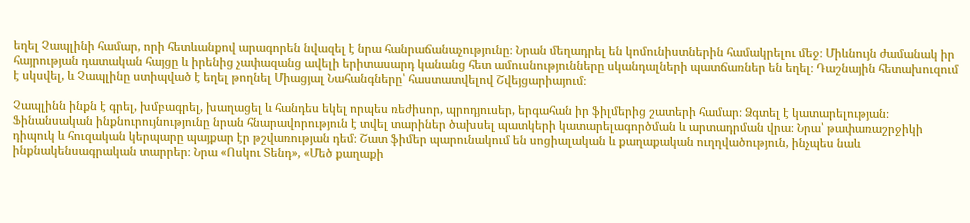եղել Չապլինի համար, որի հետևանքով արագորեն նվազել է նրա հանրաճանաչությունը։ Նրան մեղադրել են կոմունիստներին համակրելու մեջ։ Միևնույն ժամանակ իր հայրության դատական հայցը և իրենից չափազանց ավելի երիտասարդ կանանց հետ ամուսնությունները սկանդալների պատճառներ են եղել։ Դաշնային հետախուզում է սկսվել, և Չապլինը ստիպված է եղել թողնել Միացյալ Նահանգները՝ հաստատվելով Շվեյցարիայում։

Չապլինն ինքն է գրել, խմբագրել, խաղացել և հանդես եկել որպես ռեժիսոր, պրոդյուսեր, երգահան իր ֆիլմերից շատերի համար։ Ձգտել է կատարելության։ Ֆինանսական ինքնուրույնությունը նրան հնարավորություն է տվել տարիներ ծախսել պատկերի կատարելագործման և արտադրման վրա։ Նրա՝ թափառաշրջիկի դիպուկ և հուզական կերպարը պայքար էր թշվառության դեմ։ Շատ ֆիմեր պարունակում են սոցիալական և քաղաքական ուղղվածություն, ինչպես նաև ինքնակենսագրական տարրեր։ Նրա «Ոսկու Տենդ», «Մեծ քաղաքի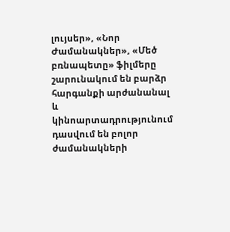լույսեր», «Նոր Ժամանակներ», «Մեծ բռնապետը» ֆիլմերը շարունակում են բարձր հարգանքի արժանանալ և կինոարտադրությունում դասվում են բոլոր ժամանակների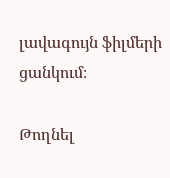լավագույն ֆիլմերի ցանկում։

Թողնել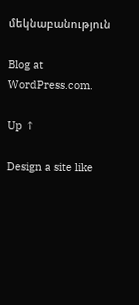մեկնաբանություն

Blog at WordPress.com.

Up ↑

Design a site like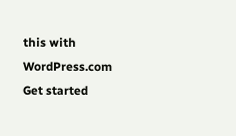this with WordPress.com
Get started